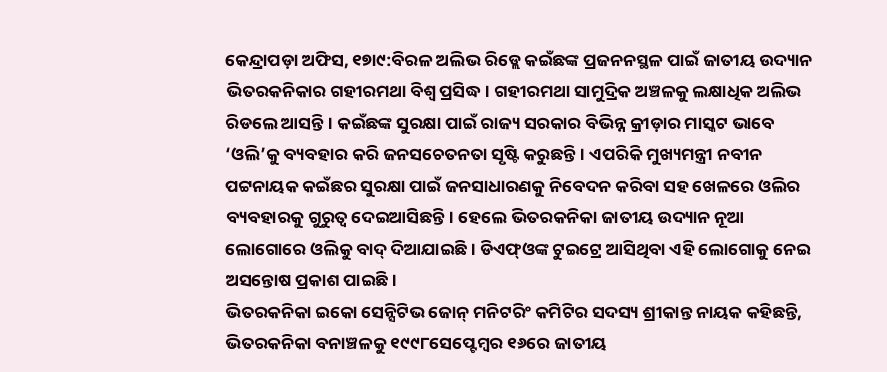କେନ୍ଦ୍ରାପଡ଼ା ଅଫିସ, ୧୭ା୯:ବିରଳ ଅଲିଭ ରିଡ୍ଲେ କଇଁଛଙ୍କ ପ୍ରଜନନସ୍ଥଳ ପାଇଁ ଜାତୀୟ ଉଦ୍ୟାନ ଭିତରକନିକାର ଗହୀରମଥା ବିଶ୍ୱ ପ୍ରସିଦ୍ଧ। ଗହୀରମଥା ସାମୁଦ୍ରିକ ଅଞ୍ଚଳକୁ ଲକ୍ଷାଧିକ ଅଲିଭ ରିଡଲେ ଆସନ୍ତି। କଇଁଛଙ୍କ ସୁରକ୍ଷା ପାଇଁ ରାଜ୍ୟ ସରକାର ବିଭିନ୍ନ କ୍ରୀଡ଼ାର ମାସ୍କଟ ଭାବେ ‘ଓଲି’କୁ ବ୍ୟବହାର କରି ଜନସଚେତନତା ସୃଷ୍ଟି କରୁଛନ୍ତି। ଏପରିକି ମୁଖ୍ୟମନ୍ତ୍ରୀ ନବୀନ ପଟ୍ଟନାୟକ କଇଁଛର ସୁରକ୍ଷା ପାଇଁ ଜନସାଧାରଣକୁ ନିବେଦନ କରିବା ସହ ଖେଳରେ ଓଲିର ବ୍ୟବହାରକୁ ଗୁରୁତ୍ୱ ଦେଇଆସିଛନ୍ତି। ହେଲେ ଭିତରକନିକା ଜାତୀୟ ଉଦ୍ୟାନ ନୂଆ ଲୋଗୋରେ ଓଲିକୁ ବାଦ୍ ଦିଆଯାଇଛି। ଡିଏଫ୍ଓଙ୍କ ଟୁଇଟ୍ରେ ଆସିଥିବା ଏହି ଲୋଗୋକୁ ନେଇ ଅସନ୍ତୋଷ ପ୍ରକାଶ ପାଇଛି।
ଭିତରକନିକା ଇକୋ ସେନ୍ସିଟିଭ ଜୋନ୍ ମନିଟରିଂ କମିଟିର ସଦସ୍ୟ ଶ୍ରୀକାନ୍ତ ନାୟକ କହିଛନ୍ତି, ଭିତରକନିକା ବନାଞ୍ଚଳକୁ ୧୯୯୮ସେପ୍ଟେମ୍ବର ୧୬ରେ ଜାତୀୟ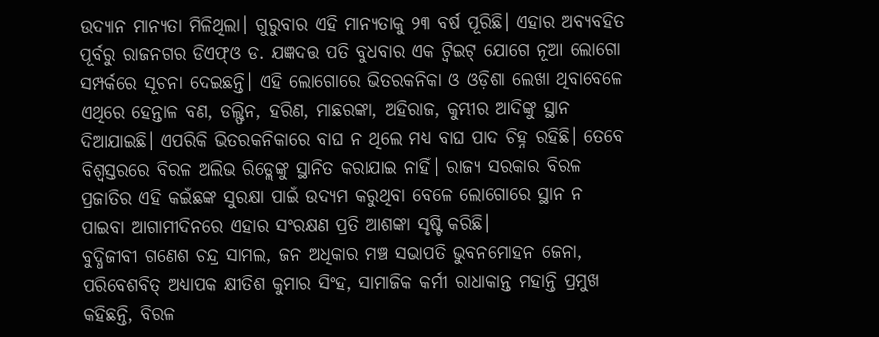ଉଦ୍ୟାନ ମାନ୍ୟତା ମିଳିଥିଲା। ଗୁରୁବାର ଏହି ମାନ୍ୟତାକୁ ୨୩ ବର୍ଷ ପୂରିଛି। ଏହାର ଅବ୍ୟବହିତ ପୂର୍ବରୁ ରାଜନଗର ଡିଏଫ୍ଓ ଡ. ଯଜ୍ଞଦତ୍ତ ପତି ବୁଧବାର ଏକ ଟ୍ବିଇଟ୍ ଯୋଗେ ନୂଆ ଲୋଗୋ ସମ୍ପର୍କରେ ସୂଚନା ଦେଇଛନ୍ତି। ଏହି ଲୋଗୋରେ ଭିତରକନିକା ଓ ଓଡ଼ିଶା ଲେଖା ଥିବାବେଳେ ଏଥିରେ ହେନ୍ତାଳ ବଣ, ଡଲ୍ଫିନ, ହରିଣ, ମାଛରଙ୍କା, ଅହିରାଜ, କୁମ୍ଭୀର ଆଦିଙ୍କୁ ସ୍ଥାନ ଦିଆଯାଇଛି। ଏପରିକି ଭିତରକନିକାରେ ବାଘ ନ ଥିଲେ ମଧ୍ୟ ବାଘ ପାଦ ଚିହ୍ନ ରହିଛି। ତେବେ ବିଶ୍ୱସ୍ତରରେ ବିରଳ ଅଲିଭ ରିଡ୍ଲେଙ୍କୁ ସ୍ଥାନିତ କରାଯାଇ ନାହିଁ। ରାଜ୍ୟ ସରକାର ବିରଳ ପ୍ରଜାତିର ଏହି କଇଁଛଙ୍କ ସୁରକ୍ଷା ପାଇଁ ଉଦ୍ୟମ କରୁଥିବା ବେଳେ ଲୋଗୋରେ ସ୍ଥାନ ନ ପାଇବା ଆଗାମୀଦିନରେ ଏହାର ସଂରକ୍ଷଣ ପ୍ରତି ଆଶଙ୍କା ସୃଷ୍ଟି କରିଛି।
ବୁଦ୍ଧିଜୀବୀ ଗଣେଶ ଚନ୍ଦ୍ର ସାମଲ, ଜନ ଅଧିକାର ମଞ୍ଚ ସଭାପତି ଭୁବନମୋହନ ଜେନା, ପରିବେଶବିତ୍ ଅଧ୍ୟାପକ କ୍ଷୀତିଶ କୁମାର ସିଂହ, ସାମାଜିକ କର୍ମୀ ରାଧାକାନ୍ତ ମହାନ୍ତି ପ୍ରମୁଖ କହିଛନ୍ତି, ବିରଳ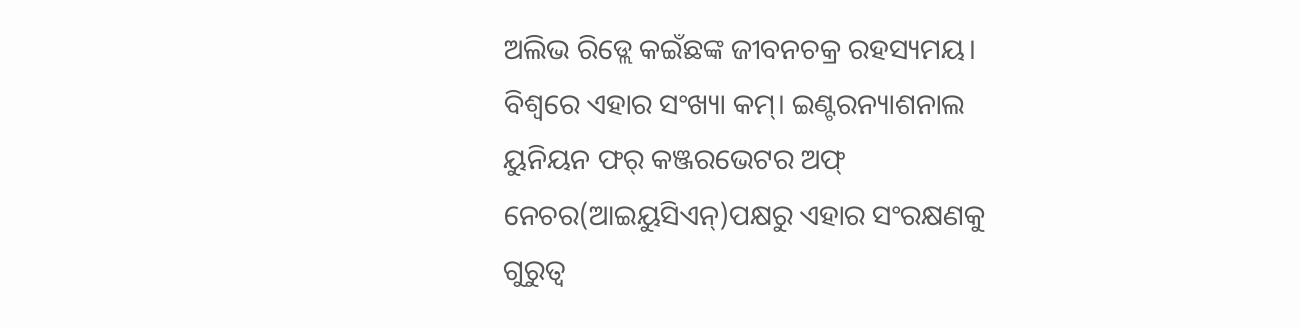ଅଲିଭ ରିଡ୍ଲେ କଇଁଛଙ୍କ ଜୀବନଚକ୍ର ରହସ୍ୟମୟ। ବିଶ୍ୱରେ ଏହାର ସଂଖ୍ୟା କମ୍। ଇଣ୍ଟରନ୍ୟାଶନାଲ ୟୁନିୟନ ଫର୍ କଞ୍ଜରଭେଟର ଅଫ୍ ନେଚର(ଆଇୟୁସିଏନ୍)ପକ୍ଷରୁ ଏହାର ସଂରକ୍ଷଣକୁ ଗୁରୁତ୍ୱ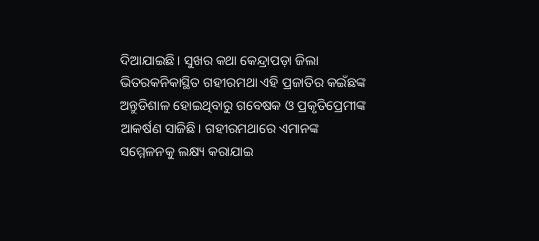ଦିଆଯାଇଛି। ସୁଖର କଥା କେନ୍ଦ୍ରାପଡ଼ା ଜିଲା ଭିତରକନିକାସ୍ଥିତ ଗହୀରମଥା ଏହି ପ୍ରଜାତିର କଇଁଛଙ୍କ ଅନ୍ତୁଡିଶାଳ ହୋଇଥିବାରୁ ଗବେଷକ ଓ ପ୍ରକୃତିପ୍ରେମୀଙ୍କ ଆକର୍ଷଣ ସାଜିଛି। ଗହୀରମଥାରେ ଏମାନଙ୍କ ସମ୍ମେଳନକୁ ଲକ୍ଷ୍ୟ କରାଯାଇ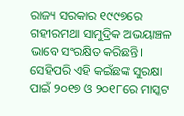ରାଜ୍ୟ ସରକାର ୧୯୯୭ରେ ଗହୀରମଥା ସାମୁଦ୍ରିକ ଅଭୟାଞ୍ଚଳ ଭାବେ ସଂରକ୍ଷିତ କରିଛନ୍ତି। ସେହିପରି ଏହି କଇଁଛଙ୍କ ସୁରକ୍ଷା ପାଇଁ ୨୦୧୭ ଓ ୨୦୧୮ରେ ମାସ୍କଟ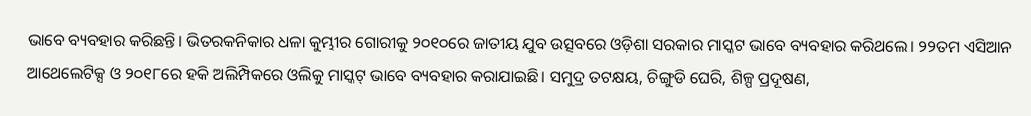ଭାବେ ବ୍ୟବହାର କରିଛନ୍ତି। ଭିତରକନିକାର ଧଳା କୁମ୍ଭୀର ଗୋରୀକୁ ୨୦୧୦ରେ ଜାତୀୟ ଯୁବ ଉତ୍ସବରେ ଓଡ଼ିଶା ସରକାର ମାସ୍କଟ ଭାବେ ବ୍ୟବହାର କରିଥଲେ। ୨୨ତମ ଏସିଆନ ଆଥେଲେଟିକ୍ସ ଓ ୨୦୧୮ରେ ହକି ଅଲିମ୍ପିକରେ ଓଲିକୁ ମାସ୍କଟ୍ ଭାବେ ବ୍ୟବହାର କରାଯାଇଛି। ସମୁଦ୍ର ତଟକ୍ଷୟ, ଚିଙ୍ଗୁଡି ଘେରି, ଶିଳ୍ପ ପ୍ରଦୂଷଣ,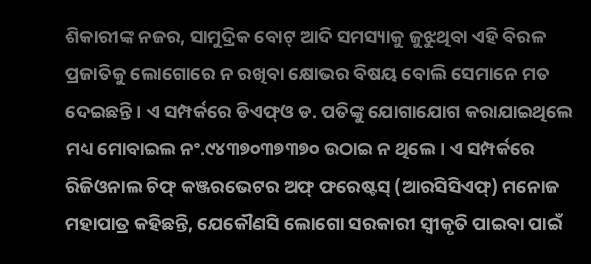ଶିକାରୀଙ୍କ ନଜର, ସାମୁଦ୍ରିକ ବୋଟ୍ ଆଦି ସମସ୍ୟାକୁ ଜୁଝୁଥିବା ଏହି ବିରଳ ପ୍ରଜାତିକୁ ଲୋଗୋରେ ନ ରଖିବା କ୍ଷୋଭର ବିଷୟ ବୋଲି ସେମାନେ ମତ ଦେଇଛନ୍ତି। ଏ ସମ୍ପର୍କରେ ଡିଏଫ୍ଓ ଡ. ପତିଙ୍କୁ ଯୋଗାଯୋଗ କରାଯାଇଥିଲେ ମଧ୍ୟ ମୋବାଇଲ ନଂ.୯୪୩୭୦୩୭୩୭୦ ଉଠାଇ ନ ଥିଲେ। ଏ ସମ୍ପର୍କରେ ରିଜିଓନାଲ ଚିଫ୍ କଞ୍ଜରଭେଟର ଅଫ୍ ଫରେଷ୍ଟସ୍ (ଆରସିସିଏଫ୍) ମନୋଜ ମହାପାତ୍ର କହିଛନ୍ତି, ଯେକୌଣସି ଲୋଗୋ ସରକାରୀ ସ୍ବୀକୃତି ପାଇବା ପାଇଁ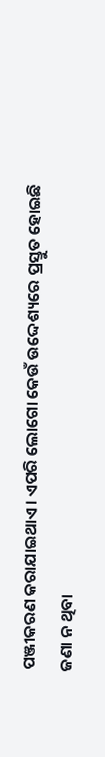ପଞ୍ଜୀକରଣ କରାଯାଇଥାଏ। ଏପରି ଲୋଗୋ କେଉଁ ଉଦ୍ଦେଶ୍ୟରେ ପ୍ରସ୍ତୁତ ହୋଇଛି ଜଣା ନ ଥିବା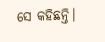ସେ କହିଛନ୍ତି।